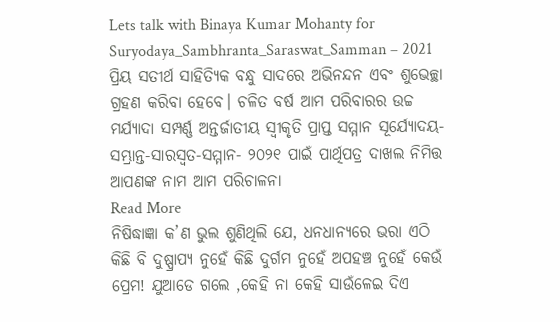Lets talk with Binaya Kumar Mohanty for Suryodaya_Sambhranta_Saraswat_Samman – 2021 ପ୍ରିୟ ସତୀର୍ଥ ସାହିତ୍ୟିକ ବନ୍ଧୁ ସାଦରେ ଅଭିନନ୍ଦନ ଏବଂ ଶୁଭେଚ୍ଛା ଗ୍ରହଣ କରିବା ହେବେ। ଚଳିତ ବର୍ଷ ଆମ ପରିବାରର ଉଚ୍ଚ ମର୍ଯ୍ୟାଦା ସମ୍ପର୍ଣ୍ଣ ଅନ୍ତର୍ଜାତୀୟ ସ୍ୱୀକୃତି ପ୍ରାପ୍ତ ସମ୍ମାନ ସୂର୍ଯ୍ୟୋଦୟ-ସମ୍ଭ୍ରାନ୍ତ-ସାରସ୍ୱତ-ସମ୍ମାନ- ୨୦୨୧ ପାଇଁ ପାର୍ଥିପତ୍ର ଦାଖଲ ନିମିତ୍ତ ଆପଣଙ୍କ ନାମ ଆମ ପରିଚାଳନା
Read More
ନିଷିଦ୍ଧାଜ୍ଞା କ’ଣ ଭୁଲ ଶୁଣିଥିଲି ଯେ, ଧନଧାନ୍ୟରେ ଭରା ଏଠି କିଛି ବି ଦୁଷ୍ପ୍ରାପ୍ୟ ନୁହେଁ କିଛି ଦୁର୍ଗମ ନୁହେଁ ଅପହଞ୍ଚ ନୁହେଁ କେଉଁ ପ୍ରେମ! ଯୁଆଡେ ଗଲେ ,କେହି ନା କେହି ସାଉଁଳେଇ ଦିଏ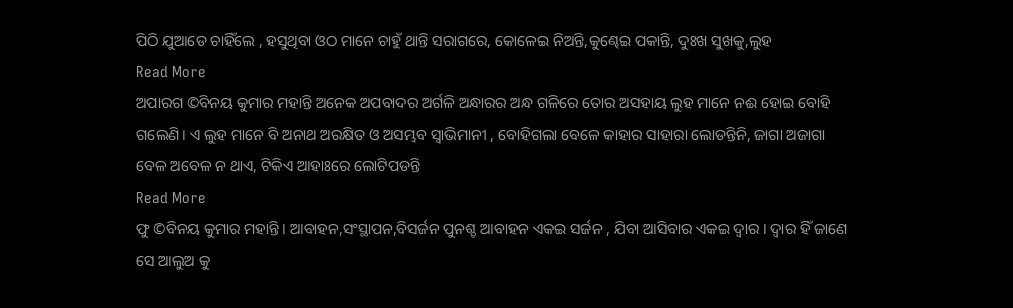ପିଠି ଯୁଆଡେ ଚାହିଁଲେ , ହସୁଥିବା ଓଠ ମାନେ ଚାହୁଁ ଥାନ୍ତି ସରାଗରେ, କୋଳେଇ ନିଅନ୍ତି,କୁଣ୍ଢେଇ ପକାନ୍ତି, ଦୁଃଖ ସୁଖକୁ,ଲୁହ
Read More
ଅପାରଗ ©ବିନୟ କୁମାର ମହାନ୍ତି ଅନେକ ଅପବାଦର ଅର୍ଗଳି ଅନ୍ଧାରର ଅନ୍ଧ ଗଳିରେ ତୋର ଅସହାୟ ଲୁହ ମାନେ ନଈ ହୋଇ ବୋହି ଗଲେଣି। ଏ ଲୁହ ମାନେ ବି ଅନାଥ ଅରକ୍ଷିତ ଓ ଅସମ୍ଭବ ସ୍ଵାଭିମାନୀ , ବୋହିଗଲା ବେଳେ କାହାର ସାହାରା ଲୋଡନ୍ତିନି, ଜାଗା ଅଜାଗା ବେଳ ଅବେଳ ନ ଥାଏ, ଟିକିଏ ଆହାଃରେ ଲୋଟିପଡନ୍ତି
Read More
ଫୁ ©ବିନୟ କୁମାର ମହାନ୍ତି। ଆବାହନ,ସଂସ୍ଥାପନ,ବିସର୍ଜନ ପୁନଶ୍ଚ ଆବାହନ ଏକଇ ସର୍ଜନ , ଯିବା ଆସିବାର ଏକଇ ଦ୍ବାର । ଦ୍ବାର ହିଁ ଜାଣେ ସେ ଆଲୁଅ କୁ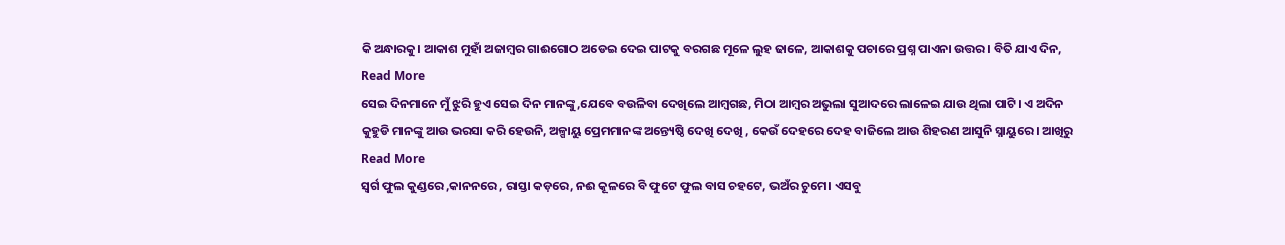କି ଅନ୍ଧାରକୁ। ଆକାଶ ମୁହାଁ ଅଜାମ୍ବର ଗାଈଗୋଠ ଅଡେଇ ଦେଇ ପାଟକୁ ବରଗଛ ମୂଳେ ଲୁହ ଢାଳେ, ଆକାଶକୁ ପଚାରେ ପ୍ରଶ୍ନ ପାଏନା ଉତ୍ତର। ବିତି ଯାଏ ଦିନ,
Read More
ସେଇ ଦିନମାନେ ମୁଁ ଝୁରି ହୁଏ ସେଇ ଦିନ ମାନଙ୍କୁ,ଯେବେ ବଉଳିବା ଦେଖିଲେ ଆମ୍ବଗଛ, ମିଠା ଆମ୍ବର ଅଭୁଲା ସୁଆଦରେ ଲାଳେଇ ଯାଉ ଥିଲା ପାଟି। ଏ ଅଦିନ କୁହୁଡି ମାନଙ୍କୁ ଆଉ ଭରସା କରି ହେଉନି, ଅଳ୍ପାୟୁ ପ୍ରେମମାନଙ୍କ ଅନ୍ତ୍ୟେଷ୍ଠି ଦେଖି ଦେଖି , କେଉଁ ଦେହରେ ଦେହ ବାଜିଲେ ଆଉ ଶିହରଣ ଆସୁନି ସ୍ନାୟୁରେ। ଆଖିରୁ
Read More
ସ୍ବର୍ଗ ଫୁଲ କୁଣ୍ଡରେ ,କାନନରେ , ରାସ୍ତା କଡ଼ରେ, ନଈ କୂଳରେ ବି ଫୁଟେ ଫୁଲ ବାସ ଚହଟେ, ଭଅଁର ଚୁମେ। ଏସବୁ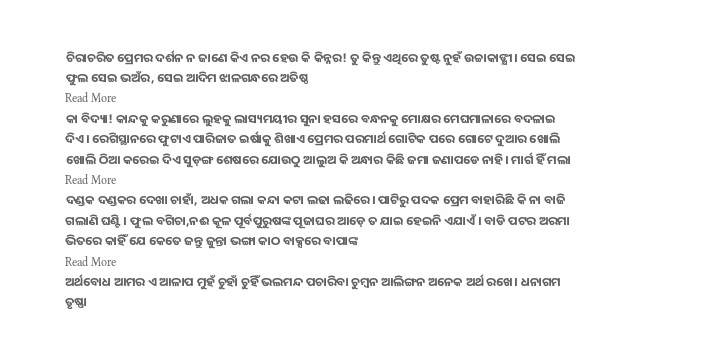ଚିରାଚରିତ ପ୍ରେମର ଦର୍ଶନ ନ ଜାଣେ କିଏ ନର ହେଉ କି କିନ୍ନର! ତୁ କିନ୍ତୁ ଏଥିରେ ତୁଷ୍ଟ ନୁହଁ ଉଚ୍ଚାକାଙ୍କ୍ଷୀ। ସେଇ ସେଇ ଫୁଲ ସେଇ ଭଅଁର, ସେଇ ଆଦିମ ଝାଳଗନ୍ଧରେ ଅତିଷ୍ଠ
Read More
କା ବିଦ୍ୟା! କାନ୍ଦକୁ କରୁଣାରେ ଲୁହକୁ ଲାସ୍ୟମୟୀର ସୁନା ହସରେ ବନ୍ଧନକୁ ମୋକ୍ଷର ମେଘମାଳାରେ ବଦଳାଇ ଦିଏ। ରେଗିସ୍ଥାନରେ ଫୁଟାଏ ପାରିଜାତ ଇର୍ଷାକୁ ଶିଖାଏ ପ୍ରେମର ପରମାର୍ଥ ଗୋଟିକ ପରେ ଗୋଟେ ଦୁଆର ଖୋଲି ଖୋଲି ଠିଆ କରେଇ ଦିଏ ସୁଡ଼ଙ୍ଗ ଶେଷରେ ଯୋଉଠୁ ଆଲୁଅ କି ଅନ୍ଧାର କିଛି ଜମା ଜଣାପଡେ ନାହି। ମାର୍ଗ ହିଁ ମଲା
Read More
ଦଣ୍ଡକ ଦଣ୍ଡକର ଦେଖା ଚାହାଁ, ଅଧକ ଗଲା କନ୍ଦା କଟା ଲଢା ଲଢିରେ। ପାଟିରୁ ପଦକ ପ୍ରେମ ବାହାରିଛି କି ନା ବାଜି ଗଲାଣି ଘଣ୍ଟି। ଫୁଲ ବଗିଚା,ନଈ କୂଳ ପୂର୍ବପୁରୁଷଙ୍କ ପୂଜାଘର ଆଡ଼େ ତ ଯାଇ ହେଇନି ଏଯାଏଁ। ବାଡି ପଟର ଅରମା ଭିତରେ କାହିଁ ଯେ କେତେ ଜନ୍ତୁ ଜୁନ୍ତା ଭଙ୍ଗା କାଠ ବାକ୍ସରେ ବାପାଙ୍କ
Read More
ଅର୍ଥବୋଧ ଆମର ଏ ଆଳାପ ମୁହଁ ଚୁହାଁ ଚୁହିଁ ଭଲମନ୍ଦ ପଚାରିବା ଚୁମ୍ବନ ଆଲିଙ୍ଗନ ଅନେକ ଅର୍ଥ ରଖେ। ଧନାଗମ ତୃଷ୍ଣା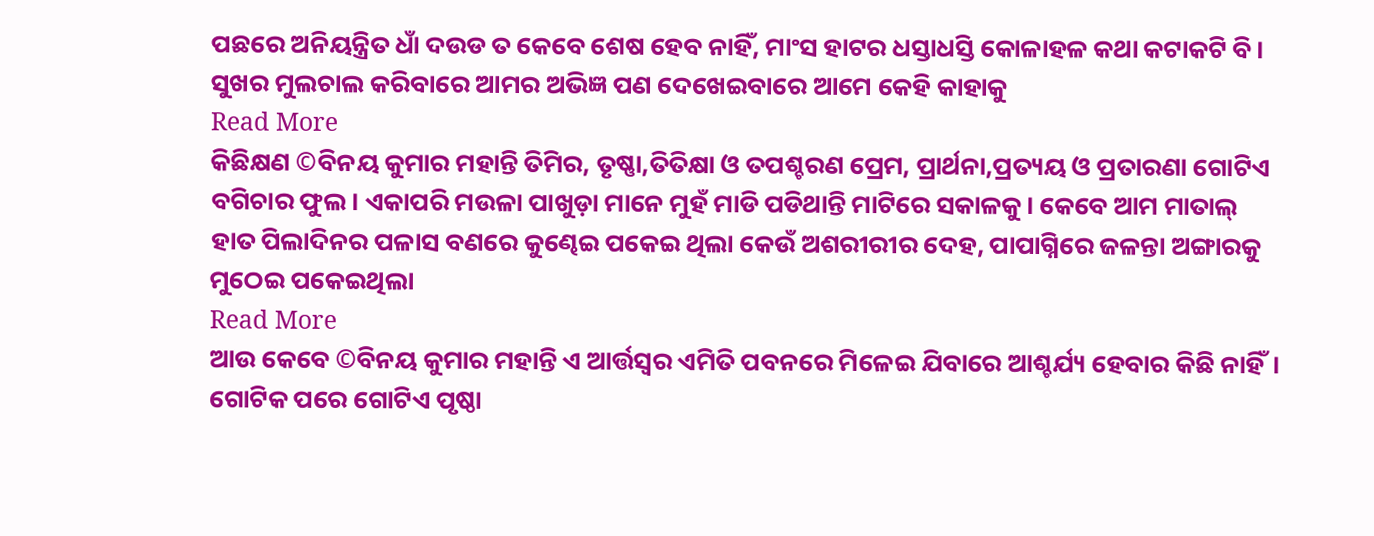ପଛରେ ଅନିୟନ୍ତ୍ରିତ ଧାଁ ଦଉଡ ତ କେବେ ଶେଷ ହେବ ନାହିଁ, ମାଂସ ହାଟର ଧସ୍ତାଧସ୍ତି କୋଳାହଳ କଥା କଟାକଟି ବି। ସୁଖର ମୁଲଚାଲ କରିବାରେ ଆମର ଅଭିଜ୍ଞ ପଣ ଦେଖେଇବାରେ ଆମେ କେହି କାହାକୁ
Read More
କିଛିକ୍ଷଣ ©ବିନୟ କୁମାର ମହାନ୍ତି ତିମିର, ତୃଷ୍ଣା,ତିତିକ୍ଷା ଓ ତପଶ୍ଚରଣ ପ୍ରେମ, ପ୍ରାର୍ଥନା,ପ୍ରତ୍ୟୟ ଓ ପ୍ରତାରଣା ଗୋଟିଏ ବଗିଚାର ଫୁଲ। ଏକାପରି ମଉଳା ପାଖୁଡ଼ା ମାନେ ମୁହଁ ମାଡି ପଡିଥାନ୍ତି ମାଟିରେ ସକାଳକୁ। କେବେ ଆମ ମାତାଲ୍ ହାତ ପିଲାଦିନର ପଳାସ ବଣରେ କୁଣ୍ଢେଇ ପକେଇ ଥିଲା କେଉଁ ଅଶରୀରୀର ଦେହ, ପାପାଗ୍ନିରେ ଜଳନ୍ତା ଅଙ୍ଗାରକୁ ମୁଠେଇ ପକେଇଥିଲା
Read More
ଆଉ କେବେ ©ବିନୟ କୁମାର ମହାନ୍ତି ଏ ଆର୍ତ୍ତସ୍ବର ଏମିତି ପବନରେ ମିଳେଇ ଯିବାରେ ଆଶ୍ଚର୍ଯ୍ୟ ହେବାର କିଛି ନାହିଁ। ଗୋଟିକ ପରେ ଗୋଟିଏ ପୃଷ୍ଠା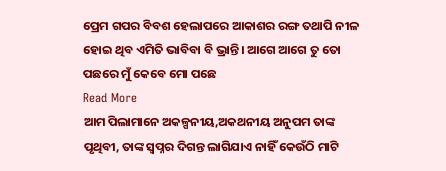ପ୍ରେମ ଗପର ବିବଶ ହେଲାପରେ ଆକାଶର ରଙ୍ଗ ତଥାପି ନୀଳ ହୋଇ ଥିବ ଏମିତି ଭାବିବା ବି ଭ୍ରାନ୍ତି। ଆଗେ ଆଗେ ତୁ ତୋ ପଛରେ ମୁଁ କେବେ ମୋ ପଛେ
Read More
ଆମ ପିଲାମାନେ ଅକଳ୍ପନୀୟ,ଅକଥନୀୟ ଅନୁପମ ତାଙ୍କ ପୃଥିବୀ, ତାଙ୍କ ସ୍ବପ୍ନର ଦିଗନ୍ତ ଲାଗିଯାଏ ନାହିଁ କେଉଁଠି ମାଟି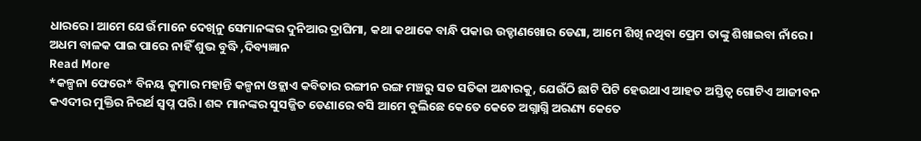ଧାରରେ। ଆମେ ଯେଉଁ ମାନେ ଦେଖିନୁ ସେମାନଙ୍କର ଦୁନିଆର ଦ୍ରାଘିମା, କଥା କଥାକେ ବାନ୍ଧି ପକାଉ ଉଡ୍ଡାଣଖୋର ଡେଣା, ଆମେ ଶିଖି ନଥିବା ପ୍ରେମ ତାଙ୍କୁ ଶିଖାଇବା ନାଁରେ। ଅଧମ ବାଳକ ପାଇ ପାରେ ନାହିଁ ଶୁଭ ବୁଦ୍ଧି ,ଦିବ୍ୟଜ୍ଞାନ
Read More
*କଳ୍ପନା ଫେରେ* ବିନୟ କୁମାର ମହାନ୍ତି କଳ୍ପନା ଓହ୍ଲାଏ କବିତାର ରଙ୍ଗୀନ ରଙ୍ଗ ମଞ୍ଚରୁ ସତ ସତିକା ଅନ୍ଧାରକୁ, ଯେଉଁଠି ଛାଟି ପିଟି ହେଉଥାଏ ଆହତ ଅସ୍ତିତ୍ବ ଗୋଟିଏ ଆଜୀବନ କଏଦୀର ମୁକ୍ତିର ନିରର୍ଥ ସ୍ବପ୍ନ ପରି। ଶବ୍ଦ ମାନଙ୍କର ସୁସଜ୍ଜିତ ଡେଣାରେ ବସି ଆମେ ବୁଲିଛେ କେତେ କେତେ ଅଗ୍ନାଗ୍ନି ଅରଣ୍ୟ କେତେ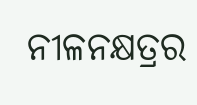ନୀଳନକ୍ଷତ୍ରର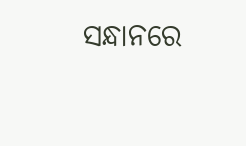ସନ୍ଧାନରେ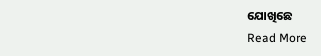ଯୋଖିଛେ
Read More